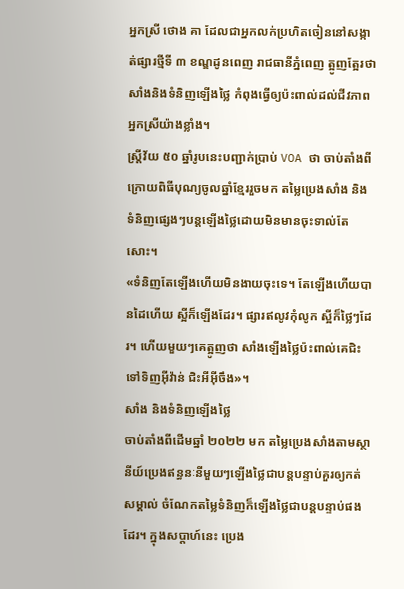អ្នកស្រី ថោង គា ដែលជាអ្នកលក់ប្រហិតចៀននៅសង្កាត់ផ្សារថ្មីទី ៣ ខណ្ឌដូនពេញ រាជធានីភ្នំពេញ ត្អូញត្អែរថា សាំងនិងទំនិញឡើងថ្លៃ កំពុងធ្វើឲ្យប៉ះពាល់ដល់ជីវភាពអ្នកស្រីយ៉ាងខ្លាំង។
ស្រ្តីវ័យ ៥០ ឆ្នាំរូបនេះបញ្ជាក់ប្រាប់ VOA ថា ចាប់តាំងពីក្រោយពិធីបុណ្យចូលឆ្នាំខ្មែររួចមក តម្លៃប្រេងសាំង និងទំនិញផ្សេងៗបន្តឡើងថ្លៃដោយមិនមានចុះទាល់តែសោះ។
«ទំនិញតែឡើងហើយមិនងាយចុះទេ។ តែឡើងហើយបានដៃហើយ ស្អីក៏ឡើងដែរ។ ផ្សារឥលូវកុំលូក ស្អីក៏ថ្លៃៗដែរ។ ហើយមួយៗគេត្អូញថា សាំងឡើងថ្លៃប៉ះពាល់គេជិះទៅទិញអ៊ីវ៉ាន់ ជិះអីអ៊ីចឹង»។
សាំង និងទំនិញឡើងថ្លៃ
ចាប់តាំងពីដើមឆ្នាំ ២០២២ មក តម្លៃប្រេងសាំងតាមស្ថានីយ៍ប្រេងឥន្ធនៈនីមួយៗឡើងថ្លៃជាបន្តបន្ទាប់គួរឲ្យកត់សម្គាល់ ចំណែកតម្លៃទំនិញក៏ឡើងថ្លៃជាបន្តបន្ទាប់ផងដែរ។ ក្នុងសប្តាហ៍នេះ ប្រេង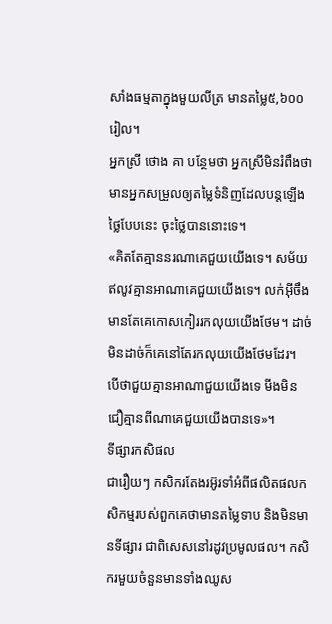សាំងធម្មតាក្នុងមួយលីត្រ មានតម្លៃ៥,៦០០រៀល។
អ្នកស្រី ថោង គា បន្ថែមថា អ្នកស្រីមិនរំពឹងថា មានអ្នកសម្រួលឲ្យតម្លៃទំនិញដែលបន្តឡើងថ្លៃបែបនេះ ចុះថ្លៃបាននោះទេ។
«គិតតែគ្មាននរណាគេជួយយើងទេ។ សម័យឥលូវគ្មានអាណាគេជួយយើងទេ។ លក់អ៊ីចឹងមានតែគេកោសកៀររកលុយយើងថែម។ ដាច់មិនដាច់ក៏គេនៅតែរកលុយយើងថែមដែរ។ បើថាជួយគ្មានអាណាជួយយើងទេ មីងមិនជឿគ្មានពីណាគេជួយយើងបានទេ»។
ទីផ្សារកសិផល
ជារឿយៗ កសិករតែងរអ៊ូរទាំអំពីផលិតផលកសិកម្មរបស់ពួកគេថាមានតម្លៃទាប និងមិនមានទីផ្សារ ជាពិសេសនៅរដូវប្រមូលផល។ កសិករមួយចំនួនមានទាំងឈូស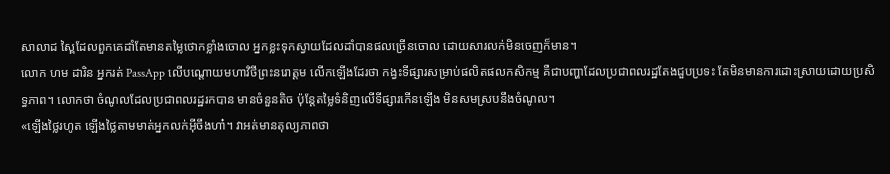សាលាដ ស្ពៃដែលពួកគេដាំតែមានតម្លៃថោកខ្លាំងចោល អ្នកខ្លះទុកស្វាយដែលដាំបានផលច្រើនចោល ដោយសារលក់មិនចេញក៏មាន។
លោក ហម ដារិន អ្នករត់ PassApp លើបណ្តោយមហាវិថីព្រះនរោត្តម លើកឡើងដែរថា កង្វះទីផ្សារសម្រាប់ផលិតផលកសិកម្ម គឺជាបញ្ហាដែលប្រជាពលរដ្ឋតែងជួបប្រទះ តែមិនមានការដោះស្រាយដោយប្រសិទ្ធភាព។ លោកថា ចំណូលដែលប្រជាពលរដ្ឋរកបាន មានចំនួនតិច ប៉ុន្តែតម្លៃទំនិញលើទីផ្សារកើនឡើង មិនសមស្របនឹងចំណូល។
«ឡើងថ្លៃរហូត ឡើងថ្លៃតាមមាត់អ្នកលក់អ៊ីចឹងហា៎។ វាអត់មានតុល្យភាពថា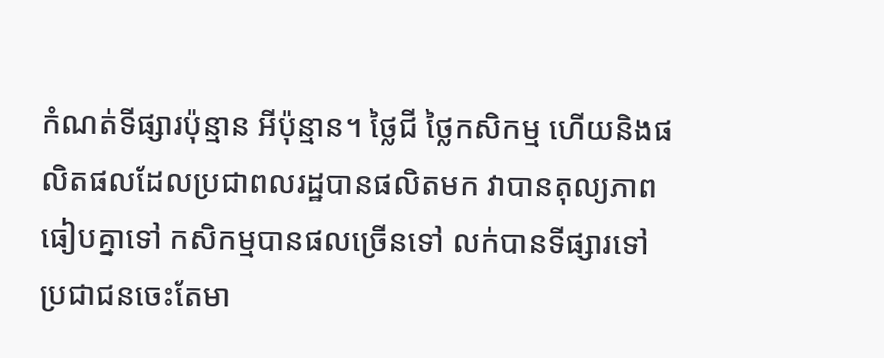កំណត់ទីផ្សារប៉ុន្មាន អីប៉ុន្មាន។ ថ្លៃជី ថ្លៃកសិកម្ម ហើយនិងផលិតផលដែលប្រជាពលរដ្ឋបានផលិតមក វាបានតុល្យភាព ធៀបគ្នាទៅ កសិកម្មបានផលច្រើនទៅ លក់បានទីផ្សារទៅ ប្រជាជនចេះតែមា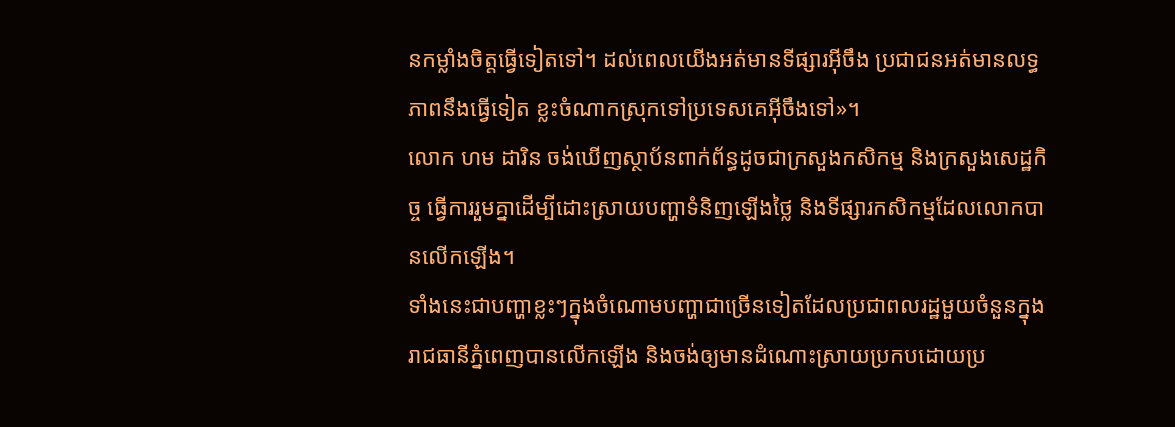នកម្លាំងចិត្តធ្វើទៀតទៅ។ ដល់ពេលយើងអត់មានទីផ្សារអ៊ីចឹង ប្រជាជនអត់មានលទ្ធភាពនឹងធ្វើទៀត ខ្លះចំណាកស្រុកទៅប្រទេសគេអ៊ីចឹងទៅ»។
លោក ហម ដារិន ចង់ឃើញស្ថាប័នពាក់ព័ន្ធដូចជាក្រសួងកសិកម្ម និងក្រសួងសេដ្ឋកិច្ច ធ្វើការរួមគ្នាដើម្បីដោះស្រាយបញ្ហាទំនិញឡើងថ្លៃ និងទីផ្សារកសិកម្មដែលលោកបានលើកឡើង។
ទាំងនេះជាបញ្ហាខ្លះៗក្នុងចំណោមបញ្ហាជាច្រើនទៀតដែលប្រជាពលរដ្ឋមួយចំនួនក្នុងរាជធានីភ្នំពេញបានលើកឡើង និងចង់ឲ្យមានដំណោះស្រាយប្រកបដោយប្រ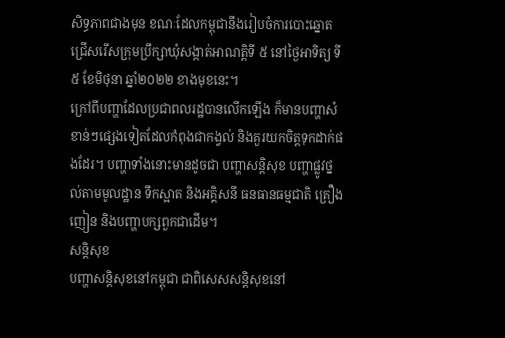សិទ្ធភាពជាងមុន ខណៈដែលកម្ពុជានឹងរៀបចំការបោះឆ្នោតជ្រើសរើសក្រុមប្រឹក្សាឃុំសង្កាត់អាណត្តិទី ៥ នៅថ្ងៃអាទិត្យ ទី៥ ខែមិថុនា ឆ្នាំ២០២២ ខាងមុខនេះ។
ក្រៅពីបញ្ហាដែលប្រជាពលរដ្ឋបានលើកឡើង ក៏មានបញ្ហាសំខាន់ៗផ្សេងទៀតដែលកំពុងជាកង្វល់ និងគួរយកចិត្តទុកដាក់ផងដែរ។ បញ្ហាទាំងនោះមានដូចជា បញ្ហាសន្តិសុខ បញ្ហាផ្លូវថ្នល់តាមមូលដ្ឋាន ទឹកស្អាត និងអគ្គិសនី ធនធានធម្មជាតិ គ្រឿងញៀន និងបញ្ហាបក្សពួកជាដើម។
សន្តិសុខ
បញ្ហាសន្តិសុខនៅកម្ពុជា ជាពិសេសសន្តិសុខនៅ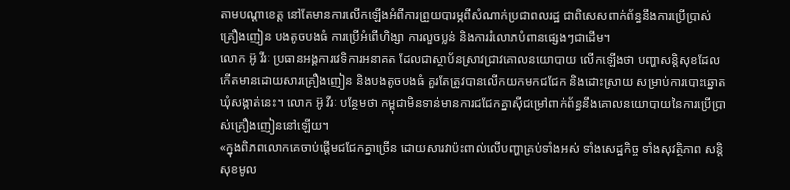តាមបណ្តាខេត្ត នៅតែមានការលើកឡើងអំពីការព្រួយបារម្ភពីសំណាក់ប្រជាពលរដ្ឋ ជាពិសេសពាក់ព័ន្ធនឹងការប្រើប្រាស់គ្រឿងញៀន បងតូចបងធំ ការប្រើអំពើហិង្សា ការលួចប្លន់ និងការរំលោភបំពានផ្សេងៗជាដើម។
លោក អ៊ូ វីរៈ ប្រធានអង្គការវេទិការអនាគត ដែលជាស្ថាប័នស្រាវជ្រាវគោលនយោបាយ លើកឡើងថា បញ្ហាសន្តិសុខដែលកើតមានដោយសារគ្រឿងញៀន និងបងតូចបងធំ គួរតែត្រូវបានលើកយកមកជជែក និងដោះស្រាយ សម្រាប់ការបោះឆ្នោតឃុំសង្កាត់នេះ។ លោក អ៊ូ វីរៈ បន្ថែមថា កម្ពុជាមិនទាន់មានការជជែកគ្នាស៊ីជម្រៅពាក់ព័ន្ធនឹងគោលនយោបាយនៃការប្រើប្រាស់គ្រឿងញៀននៅឡើយ។
«ក្នុងពិភពលោកគេចាប់ផ្តើមជជែកគ្នាច្រើន ដោយសារវាប៉ះពាល់លើបញ្ហាគ្រប់ទាំងអស់ ទាំងសេដ្ឋកិច្ច ទាំងសុវត្ថិភាព សន្តិសុខមូល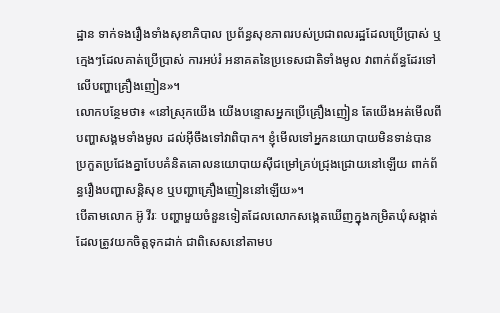ដ្ឋាន ទាក់ទងរឿងទាំងសុខាភិបាល ប្រព័ន្ធសុខភាពរបស់ប្រជាពលរដ្ឋដែលប្រើប្រាស់ ឬក្មេងៗដែលគាត់ប្រើប្រាស់ ការអប់រំ អនាគតនៃប្រទេសជាតិទាំងមូល វាពាក់ព័ន្ធដែរទៅលើបញ្ហាគ្រឿងញៀន»។
លោកបន្ថែមថា៖ «នៅស្រុកយើង យើងបន្ទោសអ្នកប្រើគ្រឿងញៀន តែយើងអត់មើលពីបញ្ហាសង្គមទាំងមូល ដល់អ៊ីចឹងទៅវាពិបាក។ ខ្ញុំមើលទៅអ្នកនយោបាយមិនទាន់បានប្រកួតប្រជែងគ្នាបែបគំនិតគោលនយោបាយស៊ីជម្រៅគ្រប់ជ្រុងជ្រោយនៅឡើយ ពាក់ព័ន្ធរឿងបញ្ហាសន្តិសុខ ឬបញ្ហាគ្រឿងញៀននៅឡើយ»។
បើតាមលោក អ៊ូ វីរៈ បញ្ហាមួយចំនួនទៀតដែលលោកសង្កេតឃើញក្នុងកម្រិតឃុំសង្កាត់ដែលត្រូវយកចិត្តទុកដាក់ ជាពិសេសនៅតាមប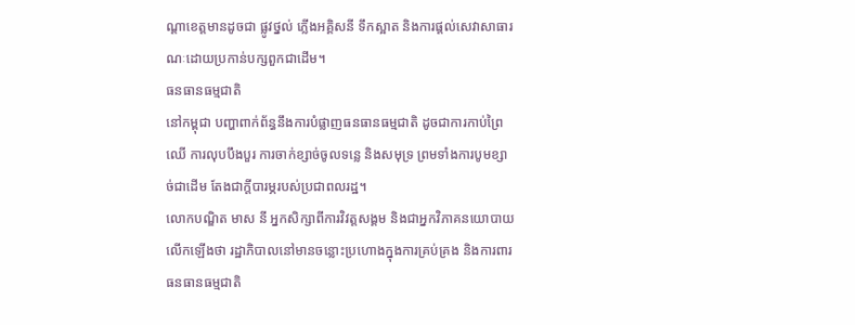ណ្តាខេត្តមានដូចជា ផ្លូវថ្នល់ ភ្លើងអគ្គិសនី ទឹកស្អាត និងការផ្តល់សេវាសាធារណៈដោយប្រកាន់បក្សពួកជាដើម។
ធនធានធម្មជាតិ
នៅកម្ពុជា បញ្ហាពាក់ព័ន្ធនឹងការបំផ្លាញធនធានធម្មជាតិ ដូចជាការកាប់ព្រៃឈើ ការលុបបឹងបួរ ការចាក់ខ្សាច់ចូលទន្លេ និងសមុទ្រ ព្រមទាំងការបូមខ្សាច់ជាដើម តែងជាក្តីបារម្ភរបស់ប្រជាពលរដ្ឋ។
លោកបណ្ឌិត មាស នី អ្នកសិក្សាពីការវិវត្តសង្គម និងជាអ្នកវិភាគនយោបាយលើកឡើងថា រដ្ឋាភិបាលនៅមានចន្លោះប្រហោងក្នុងការគ្រប់គ្រង និងការពារធនធានធម្មជាតិ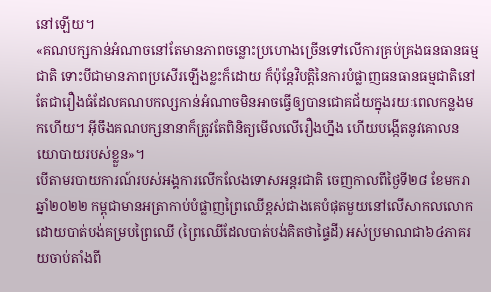នៅឡើយ។
«គណបក្សកាន់អំណាចនៅតែមានភាពចន្លោះប្រហោងច្រើនទៅលើការគ្រប់គ្រងធនធានធម្មជាតិ ទោះបីជាមានភាពប្រសើរឡើងខ្លះក៏ដោយ ក៏ប៉ុន្តែវិបត្តិនៃការបំផ្លាញធនធានធម្មជាតិនៅតែជារឿងធំដែលគណបកល្សកាន់អំណាចមិនអាចធ្វើឲ្យបានជោគជ័យក្នុងរយៈពេលកន្លងមកហើយ។ អ៊ីចឹងគណបក្សនានាក៏ត្រូវតែពិនិត្យមើលលើរឿងហ្នឹង ហើយបង្កើតនូវគោលនយោបាយរបស់ខ្លួន»។
បើតាមរបាយការណ៍របស់អង្គការលើកលែងទោសអន្តរជាតិ ចេញកាលពីថ្ងៃទី២៨ ខែមករា ឆ្នាំ២០២២ កម្ពុជាមានអត្រាកាប់បំផ្លាញព្រៃឈើខ្ពស់ជាងគេបំផុតមួយនៅលើសាកលលោក ដោយបាត់បង់គម្របព្រៃឈើ (ព្រៃឈើដែលបាត់បង់គិតថាផ្ទៃដី) អស់ប្រមាណជា៦៤ភាគរយចាប់តាំងពី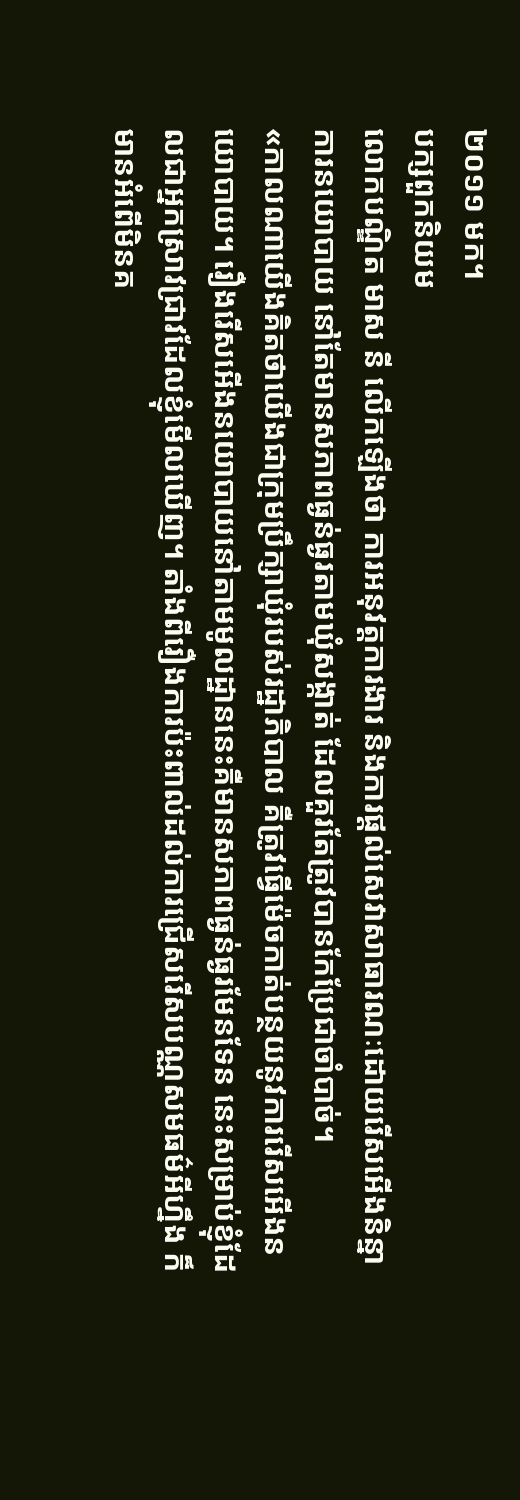២០១១ មក។
បក្សពួកនិយម
លោកបណ្ឌិត មាស នី លើកឡើងថា ការអនុវត្តការងារ និងការផ្តល់សេវាសាធារណៈដោយរើសអើងនិន្នាការនយោបាយ នៅតែមានសភាពធ្ងន់ធ្ងរតាមឃុំសង្កាត់ ដែលគួរតែត្រូវបានកែប្រែជាចាំបាច់។
«កាលណាយើងគិតថាយើងជាក្រុមប្រឹក្សាឃុំរបស់រដ្ឋាភិបាល គឺត្រូវធ្វើម៉េចកាត់បន្ថយនូវការរើសអើងនយោបាយ។ រឿងរើសអើងនយោបាយនៅតាមមូលដ្ឋាននេះគឺមានសភាពធ្ងន់ធ្ងរមែនទែន នេះសម្រាប់ខ្ញុំដែលជាអ្នកស្រាវជ្រាវដែលខ្ញុំមើលឃើញ។ តាំងពីរឿងការប៉ះពាល់ដល់ការជ្រើសរើសបណ្ណសមធម៌អីហ្នឹង ក៏មានអំពើមិនគ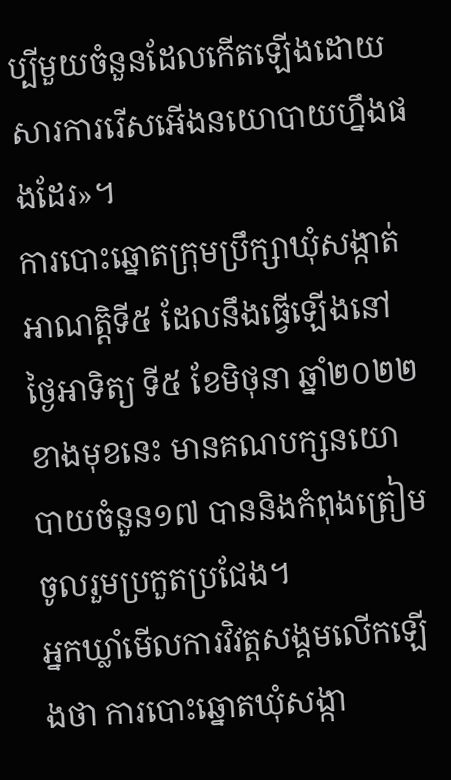ប្បីមួយចំនួនដែលកើតឡើងដោយសារការរើសអើងនយោបាយហ្នឹងផងដែរ»។
ការបោះឆ្នោតក្រុមបឹ្រក្សាឃុំសង្កាត់អាណត្តិទី៥ ដែលនឹងធ្វើឡើងនៅថ្ងៃអាទិត្យ ទី៥ ខែមិថុនា ឆ្នាំ២០២២ ខាងមុខនេះ មានគណបក្សនយោបាយចំនួន១៧ បាននិងកំពុងត្រៀមចូលរួមប្រកួតប្រជែង។
អ្នកឃ្លាំមើលការវិវត្តសង្គមលើកឡើងថា ការបោះឆ្នោតឃុំសង្កា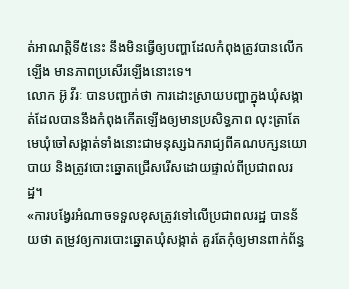ត់អាណត្តិទី៥នេះ នឹងមិនធ្វើឲ្យបញ្ហាដែលកំពុងត្រូវបានលើកឡើង មានភាពប្រសើរឡើងនោះទេ។
លោក អ៊ូ វីរៈ បានបញ្ជាក់ថា ការដោះស្រាយបញ្ហាក្នុងឃុំសង្កាត់ដែលបាននឹងកំពុងកើតឡើងឲ្យមានប្រសិទ្ធភាព លុះត្រាតែមេឃុំចៅសង្កាត់ទាំងនោះជាមនុស្សឯករាជ្យពីគណបក្សនយោបាយ និងត្រូវបោះឆ្នោតជ្រើសរើសដោយផ្ទាល់ពីប្រជាពលរដ្ឋ។
«ការបង្វែរអំណាចទទួលខុសត្រូវទៅលើប្រជាពលរដ្ឋ បានន័យថា តម្រូវឲ្យការបោះឆ្នោតឃុំសង្កាត់ គួរតែកុំឲ្យមានពាក់ព័ន្ធ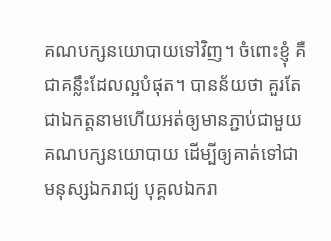គណបក្សនយោបាយទៅវិញ។ ចំពោះខ្ញុំ គឺជាគន្លឹះដែលល្អបំផុត។ បានន័យថា គួរតែជាឯកត្តនាមហើយអត់ឲ្យមានភ្ជាប់ជាមួយគណបក្សនយោបាយ ដើម្បីឲ្យគាត់ទៅជាមនុស្សឯករាជ្យ បុគ្គលឯករា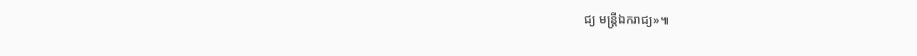ជ្យ មន្រ្តីឯករាជ្យ»៕